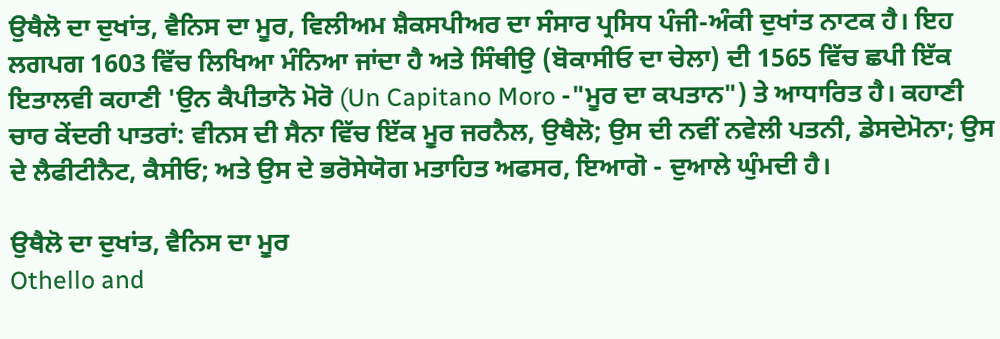ਉਥੈਲੋ ਦਾ ਦੁਖਾਂਤ, ਵੈਨਿਸ ਦਾ ਮੂਰ, ਵਿਲੀਅਮ ਸ਼ੈਕਸਪੀਅਰ ਦਾ ਸੰਸਾਰ ਪ੍ਰਸਿਧ ਪੰਜੀ-ਅੰਕੀ ਦੁਖਾਂਤ ਨਾਟਕ ਹੈ। ਇਹ ਲਗਪਗ 1603 ਵਿੱਚ ਲਿਖਿਆ ਮੰਨਿਆ ਜਾਂਦਾ ਹੈ ਅਤੇ ਸਿੰਥੀਉ (ਬੋਕਾਸੀਓ ਦਾ ਚੇਲਾ) ਦੀ 1565 ਵਿੱਚ ਛਪੀ ਇੱਕ ਇਤਾਲਵੀ ਕਹਾਣੀ 'ਉਨ ਕੈਪੀਤਾਨੋ ਮੋਰੋ (Un Capitano Moro -"ਮੂਰ ਦਾ ਕਪਤਾਨ") ਤੇ ਆਧਾਰਿਤ ਹੈ। ਕਹਾਣੀ ਚਾਰ ਕੇਂਦਰੀ ਪਾਤਰਾਂ: ਵੀਨਸ ਦੀ ਸੈਨਾ ਵਿੱਚ ਇੱਕ ਮੂਰ ਜਰਨੈਲ, ਉਥੈਲੋ; ਉਸ ਦੀ ਨਵੀਂ ਨਵੇਲੀ ਪਤਨੀ, ਡੇਸਦੇਮੋਨਾ; ਉਸ ਦੇ ਲੈਫੀਟੀਨੈਟ, ਕੈਸੀਓ; ਅਤੇ ਉਸ ਦੇ ਭਰੋਸੇਯੋਗ ਮਤਾਹਿਤ ਅਫਸਰ, ਇਆਗੋ - ਦੁਆਲੇ ਘੁੰਮਦੀ ਹੈ।

ਉਥੈਲੋ ਦਾ ਦੁਖਾਂਤ, ਵੈਨਿਸ ਦਾ ਮੂਰ
Othello and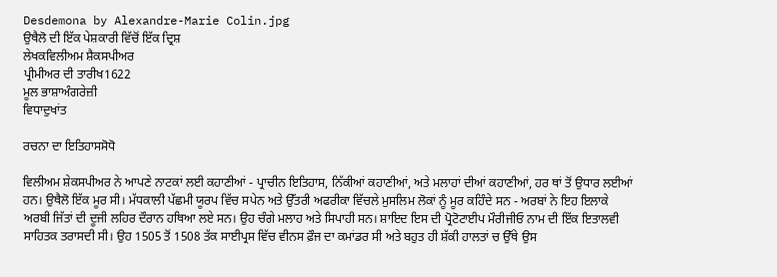Desdemona by Alexandre-Marie Colin.jpg
ਉਥੈਲੋ ਦੀ ਇੱਕ ਪੇਸ਼ਕਾਰੀ ਵਿੱਚੋਂ ਇੱਕ ਦ੍ਰਿਸ਼
ਲੇਖਕਵਿਲੀਅਮ ਸ਼ੈਕਸਪੀਅਰ
ਪ੍ਰੀਮੀਅਰ ਦੀ ਤਾਰੀਖ1622
ਮੂਲ ਭਾਸ਼ਾਅੰਗਰੇਜ਼ੀ
ਵਿਧਾਦੁਖਾਂਤ

ਰਚਨਾ ਦਾ ਇਤਿਹਾਸਸੋਧੋ

ਵਿਲੀਅਮ ਸ਼ੇਕਸਪੀਅਰ ਨੇ ਆਪਣੇ ਨਾਟਕਾਂ ਲਈ ਕਹਾਣੀਆਂ - ਪ੍ਰਾਚੀਨ ਇਤਿਹਾਸ, ਨਿੱਕੀਆਂ ਕਹਾਣੀਆਂ, ਅਤੇ ਮਲਾਹਾਂ ਦੀਆਂ ਕਹਾਣੀਆਂ, ਹਰ ਥਾਂ ਤੋਂ ਉਧਾਰ ਲਈਆਂ ਹਨ। ਉਥੈਲੋ ਇੱਕ ਮੂਰ ਸੀ। ਮੱਧਕਾਲੀ ਪੱਛਮੀ ਯੂਰਪ ਵਿੱਚ ਸਪੇਨ ਅਤੇ ਉੱਤਰੀ ਅਫਰੀਕਾ ਵਿੱਚਲੇ ਮੁਸਲਿਮ ਲੋਕਾਂ ਨੂੰ ਮੂਰ ਕਹਿੰਦੇ ਸਨ - ਅਰਬਾਂ ਨੇ ਇਹ ਇਲਾਕੇ ਅਰਬੀ ਜਿੱਤਾਂ ਦੀ ਦੂਜੀ ਲਹਿਰ ਦੌਰਾਨ ਹਥਿਆ ਲਏ ਸਨ। ਉਹ ਚੰਗੇ ਮਲਾਹ ਅਤੇ ਸਿਪਾਹੀ ਸਨ। ਸ਼ਾਇਦ ਇਸ ਦੀ ਪ੍ਰੋਟੋਟਾਈਪ ਮੌਰੀਜੀਓ ਨਾਮ ਦੀ ਇੱਕ ਇਤਾਲਵੀ ਸਾਹਿਤਕ ਤਰਾਸਦੀ ਸੀ। ਉਹ 1505 ਤੋਂ 1508 ਤੱਕ ਸਾਈਪ੍ਰਸ ਵਿੱਚ ਵੀਨਸ ਫ਼ੌਜ ਦਾ ਕਮਾਂਡਰ ਸੀ ਅਤੇ ਬਹੁਤ ਹੀ ਸ਼ੱਕੀ ਹਾਲਤਾਂ ਚ ਉੱਥੇ ਉਸ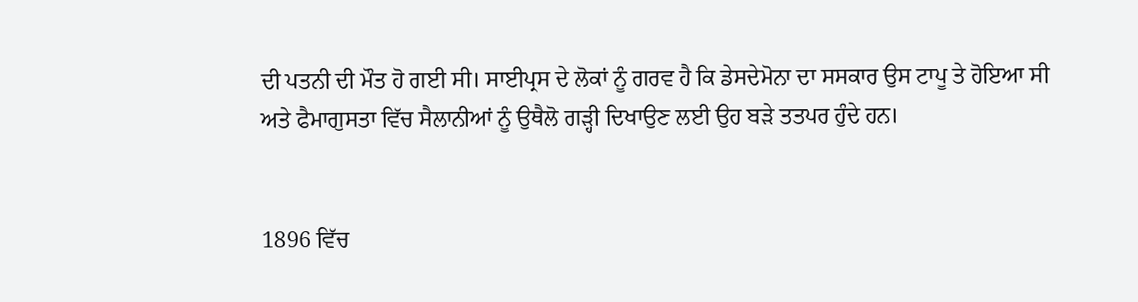ਦੀ ਪਤਨੀ ਦੀ ਮੌਤ ਹੋ ਗਈ ਸੀ। ਸਾਈਪ੍ਰਸ ਦੇ ਲੋਕਾਂ ਨੂੰ ਗਰਵ ਹੈ ਕਿ ਡੇਸਦੇਮੋਨਾ ਦਾ ਸਸਕਾਰ ਉਸ ਟਾਪੂ ਤੇ ਹੋਇਆ ਸੀ ਅਤੇ ਫੈਮਾਗੁਸਤਾ ਵਿੱਚ ਸੈਲਾਨੀਆਂ ਨੂੰ ਉਥੈਲੋ ਗੜ੍ਹੀ ਦਿਖਾਉਣ ਲਈ ਉਹ ਬੜੇ ਤਤਪਰ ਹੁੰਦੇ ਹਨ।


1896 ਵਿੱਚ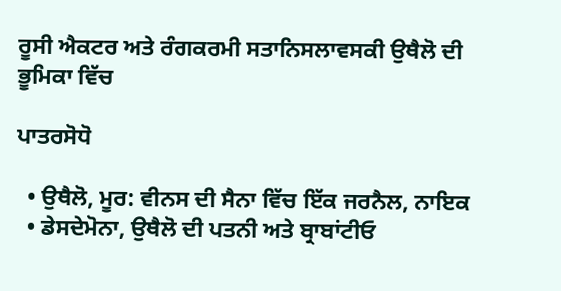ਰੂਸੀ ਐਕਟਰ ਅਤੇ ਰੰਗਕਰਮੀ ਸਤਾਨਿਸਲਾਵਸਕੀ ਉਥੈਲੋ ਦੀ ਭੂਮਿਕਾ ਵਿੱਚ

ਪਾਤਰਸੋਧੋ

  • ਉਥੈਲੋ, ਮੂਰ: ਵੀਨਸ ਦੀ ਸੈਨਾ ਵਿੱਚ ਇੱਕ ਜਰਨੈਲ, ਨਾਇਕ
  • ਡੇਸਦੇਮੋਨਾ, ਉਥੈਲੋ ਦੀ ਪਤਨੀ ਅਤੇ ਬ੍ਰਾਬਾਂਟੀਓ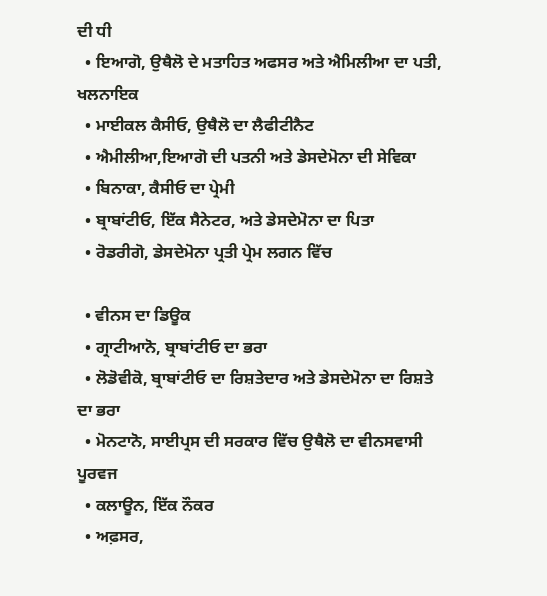ਦੀ ਧੀ
  • ਇਆਗੋ, ਉਥੈਲੋ ਦੇ ਮਤਾਹਿਤ ਅਫਸਰ ਅਤੇ ਐਮਿਲੀਆ ਦਾ ਪਤੀ, ਖਲਨਾਇਕ
  • ਮਾਈਕਲ ਕੈਸੀਓ, ਉਥੈਲੋ ਦਾ ਲੈਫੀਟੀਨੈਟ
  • ਐਮੀਲੀਆ,ਇਆਗੋ ਦੀ ਪਤਨੀ ਅਤੇ ਡੇਸਦੇਮੋਨਾ ਦੀ ਸੇਵਿਕਾ
  • ਬਿਨਾਕਾ, ਕੈਸੀਓ ਦਾ ਪ੍ਰੇਮੀ
  • ਬ੍ਰਾਬਾਂਟੀਓ, ਇੱਕ ਸੈਨੇਟਰ, ਅਤੇ ਡੇਸਦੇਮੋਨਾ ਦਾ ਪਿਤਾ
  • ਰੋਡਰੀਗੋ, ਡੇਸਦੇਮੋਨਾ ਪ੍ਰਤੀ ਪ੍ਰੇਮ ਲਗਨ ਵਿੱਚ

  • ਵੀਨਸ ਦਾ ਡਿਊਕ
  • ਗ੍ਰਾਟੀਆਨੋ, ਬ੍ਰਾਬਾਂਟੀਓ ਦਾ ਭਰਾ
  • ਲੋਡੋਵੀਕੋ, ਬ੍ਰਾਬਾਂਟੀਓ ਦਾ ਰਿਸ਼ਤੇਦਾਰ ਅਤੇ ਡੇਸਦੇਮੋਨਾ ਦਾ ਰਿਸ਼ਤੇ ਦਾ ਭਰਾ
  • ਮੋਨਟਾਨੋ, ਸਾਈਪ੍ਰਸ ਦੀ ਸਰਕਾਰ ਵਿੱਚ ਉਥੈਲੋ ਦਾ ਵੀਨਸਵਾਸੀ ਪੂਰਵਜ
  • ਕਲਾਊਨ, ਇੱਕ ਨੌਕਰ
  • ਅਫ਼ਸਰ,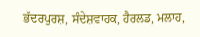ਭੱਦਰਪੁਰਸ਼, ਸੰਦੇਸ਼ਵਾਹਕ, ਹੈਰਲਡ, ਮਲਾਹ,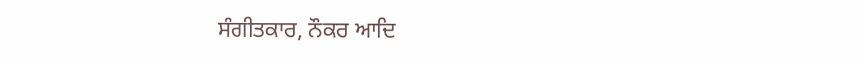ਸੰਗੀਤਕਾਰ, ਨੌਕਰ ਆਦਿ